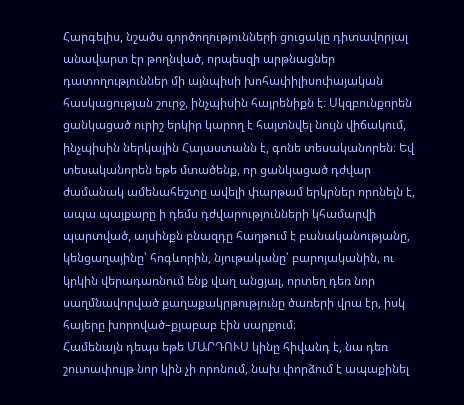Հարգելիս, նշածս գործողությունների ցուցակը դիտավորյալ անավարտ էր թողնված, որպեսզի արթնացներ դատողություններ մի այնպիսի խոհափիլիսոփայական հասկացության շուրջ, ինչպիսին հայրենիքն է։ Սկզբունքորեն ցանկացած ուրիշ երկիր կարող է հայտնվել նույն վիճակում, ինչպիսին ներկային Հայաստանն է, գոնե տեսականորեն։ Եվ տեսականորեն եթե մտածենք, որ ցանկացած դժվար ժամանակ ամենահեշտը ավելի փարթամ երկրներ որոնելն է, ապա պայքարը ի դեմս դժվարությունների կհամարվի պարտված, այսինքն բնազդը հաղթում է բանականությանը, կենցաղայինը՝ հոգևորին, նյութականը՝ բարոյականին, ու կրկին վերադառնում ենք վաղ անցյալ, որտեղ դեռ նոր սաղմնավորված քաղաքակրթությունը ծառերի վրա էր, իսկ հայերը խորոված–քյաբաբ էին սարքում։
Համենայն դեպս եթե ՄԱՐԴՈՒՍ կինը հիվանդ է, նա դեռ շուտափույթ նոր կին չի որոնում, նախ փորձում է ապաքինել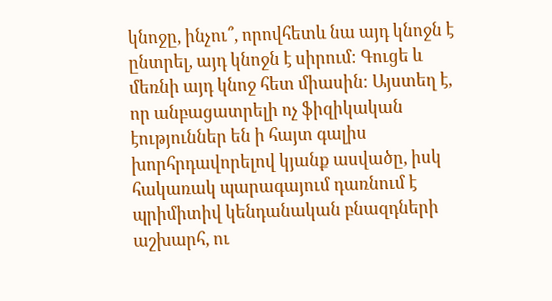կնոջը, ինչու՞, որովհետև նա այդ կնոջն է ընտրել, այդ կնոջն է սիրում։ Գուցե և մեռնի այդ կնոջ հետ միասին։ Այստեղ է, որ անբացատրելի ոչ ֆիզիկական էություններ են ի հայտ գալիս խորհրդավորելով կյանք ասվածը, իսկ հակառակ պարագայում դառնում է պրիմիտիվ կենդանական բնազդների աշխարհ, ու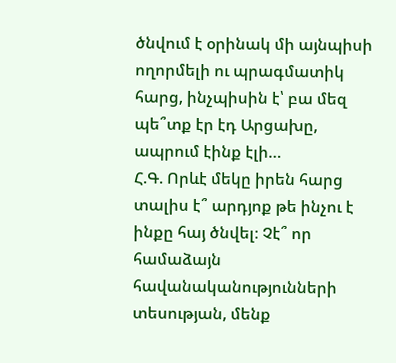ծնվում է օրինակ մի այնպիսի ողորմելի ու պրագմատիկ հարց, ինչպիսին է՝ բա մեզ պե՞տք էր էդ Արցախը, ապրում էինք էլի…
Հ.Գ. Որևէ մեկը իրեն հարց տալիս է՞ արդյոք թե ինչու է ինքը հայ ծնվել։ Չէ՞ որ համաձայն հավանականությունների տեսության, մենք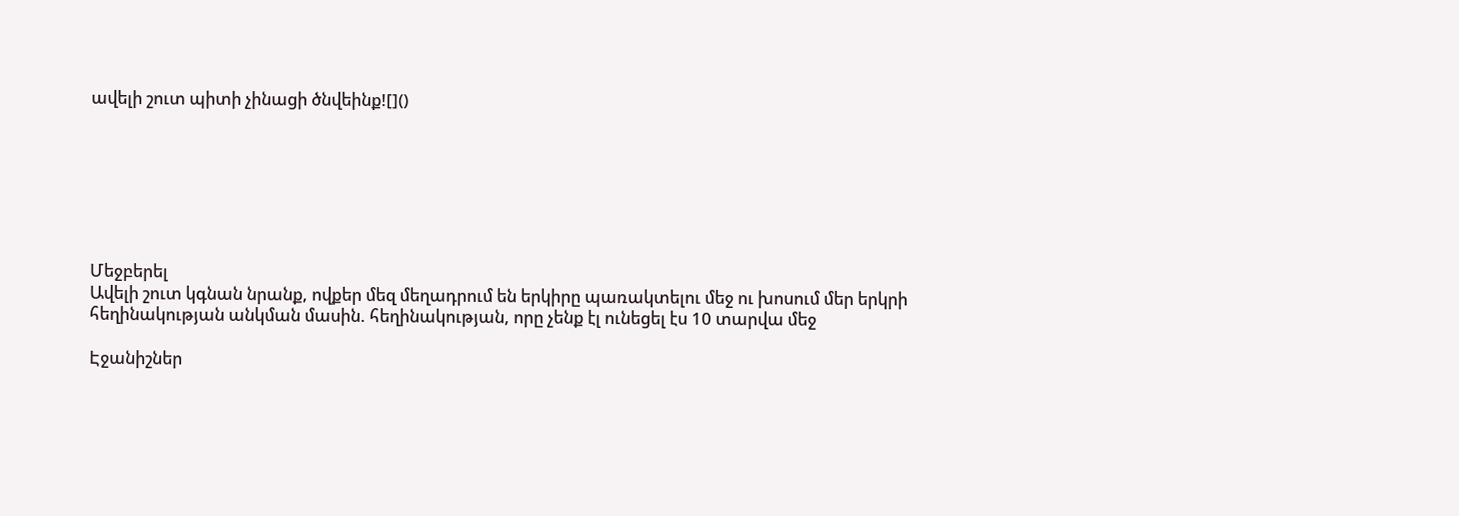ավելի շուտ պիտի չինացի ծնվեինք![]()







Մեջբերել
Ավելի շուտ կգնան նրանք, ովքեր մեզ մեղադրում են երկիրը պառակտելու մեջ ու խոսում մեր երկրի հեղինակության անկման մասին. հեղինակության, որը չենք էլ ունեցել էս 10 տարվա մեջ

Էջանիշներ